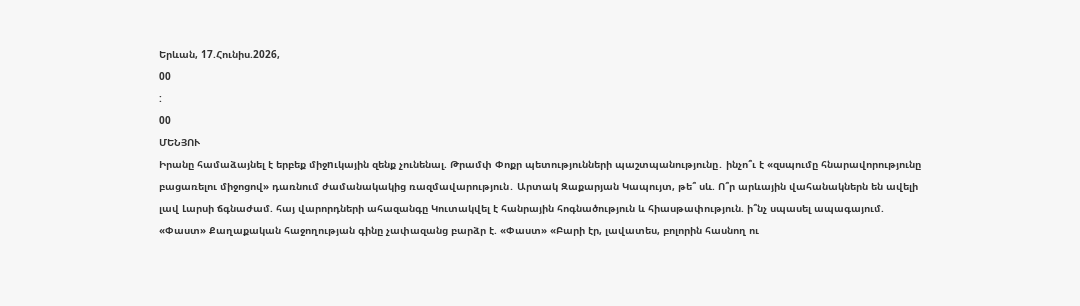Երևան, 17.Հունիս.2026,
00
:
00
ՄԵՆՅՈՒ
Իրանը համաձայնել է երբեք միջnւկային զենք չունենալ. Թրամփ Փոքր պետությունների պաշտպանությունը․ ինչո՞ւ է «զսպումը հնարավորությունը բացառելու միջոցով» դառնում ժամանակակից ռազմավարություն․ Արտակ Զաքարյան Կապույտ, թե՞ սև. Ո՞ր արևային վահանակներն են ավելի լավ Լարսի ճգնաժամ. հայ վարորդների ահազանգը Կուտակվել է հանրային հոգնածություն և հիասթափություն. ի՞նչ սպասել ապագայում. «Փաստ» Քաղաքական հաջողության գինը չափազանց բարձր է. «Փաստ» «Բարի էր, լավատես, բոլորին հասնող ու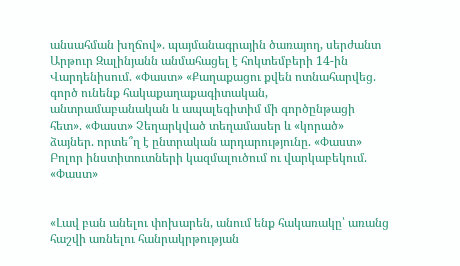անսահման խղճով». պայմանագրային ծառայող, սերժանտ Արթուր Զալինյանն անմահացել է հոկտեմբերի 14-ին Վարդենիսում. «Փաստ» «Քաղաքացու քվեն ոտնահարվեց. գործ ունենք հակաքաղաքագիտական, անտրամաբանական և ապալեգիտիմ մի գործընթացի հետ». «Փաստ» Չեղարկված տեղամասեր և «կորած» ձայներ. որտե՞ղ է ընտրական արդարությունը. «Փաստ» Բոլոր ինստիտուտների կազմալուծում ու վարկաբեկում. «Փաստ»


«Լավ բան անելու փոխարեն, անում ենք հակառակը՝ առանց հաշվի առնելու հանրակրթության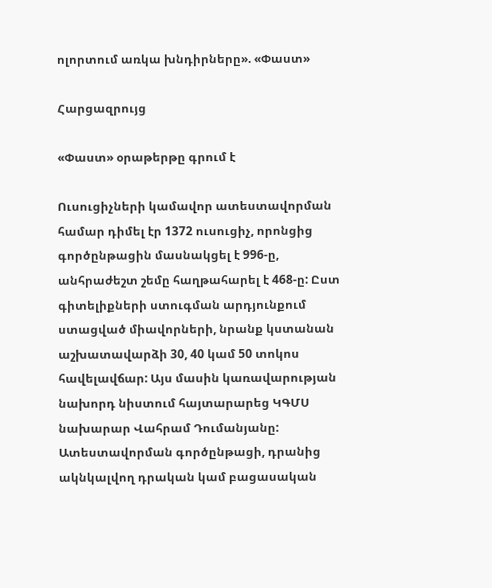ոլորտում առկա խնդիրները». «Փաստ»

Հարցազրույց

«Փաստ» օրաթերթը գրում է

Ուսուցիչների կամավոր ատեստավորման համար դիմել էր 1372 ուսուցիչ, որոնցից գործընթացին մասնակցել է 996-ը, անհրաժեշտ շեմը հաղթահարել է 468-ը: Ըստ գիտելիքների ստուգման արդյունքում ստացված միավորների, նրանք կստանան աշխատավարձի 30, 40 կամ 50 տոկոս հավելավճար: Այս մասին կառավարության նախորդ նիստում հայտարարեց ԿԳՄՍ նախարար Վահրամ Դումանյանը: Ատեստավորման գործընթացի, դրանից ակնկալվող դրական կամ բացասական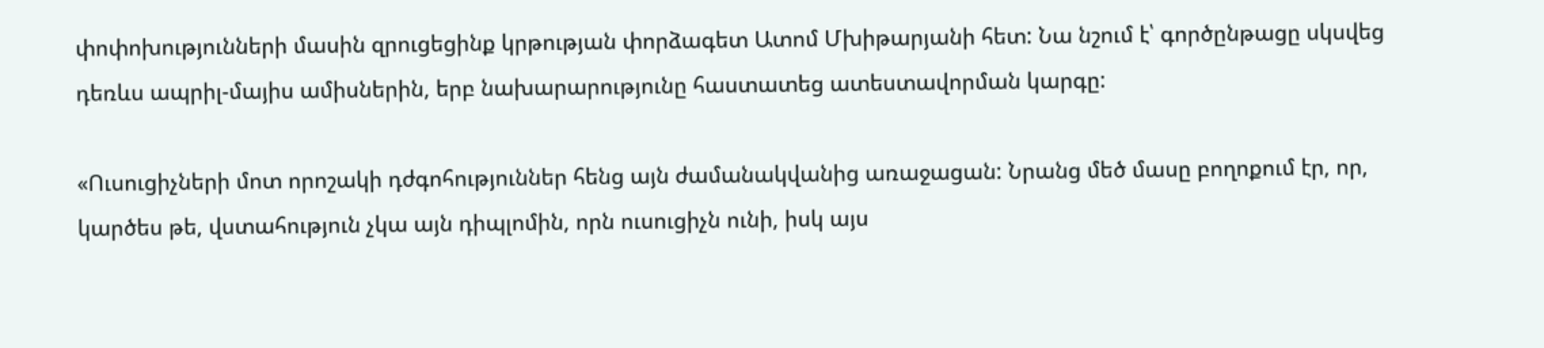փոփոխությունների մասին զրուցեցինք կրթության փորձագետ Ատոմ Մխիթարյանի հետ: Նա նշում է՝ գործընթացը սկսվեց դեռևս ապրիլ-մայիս ամիսներին, երբ նախարարությունը հաստատեց ատեստավորման կարգը:

«Ուսուցիչների մոտ որոշակի դժգոհություններ հենց այն ժամանակվանից առաջացան: Նրանց մեծ մասը բողոքում էր, որ, կարծես թե, վստահություն չկա այն դիպլոմին, որն ուսուցիչն ունի, իսկ այս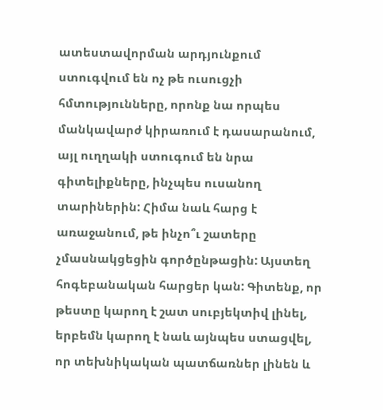ատեստավորման արդյունքում ստուգվում են ոչ թե ուսուցչի հմտությունները, որոնք նա որպես մանկավարժ կիրառում է դասարանում, այլ ուղղակի ստուգում են նրա գիտելիքները, ինչպես ուսանող տարիներին: Հիմա նաև հարց է առաջանում, թե ինչո՞ւ շատերը չմասնակցեցին գործընթացին: Այստեղ հոգեբանական հարցեր կան: Գիտենք, որ թեստը կարող է շատ սուբյեկտիվ լինել, երբեմն կարող է նաև այնպես ստացվել, որ տեխնիկական պատճառներ լինեն և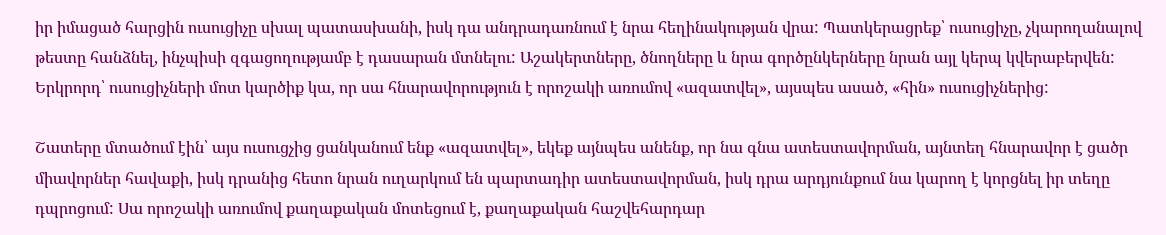իր իմացած հարցին ուսուցիչը սխալ պատասխանի, իսկ դա անդրադառնում է նրա հեղինակության վրա: Պատկերացրեք՝ ուսուցիչը, չկարողանալով թեստը հանձնել, ինչպիսի զգացողությամբ է դասարան մտնելու: Աշակերտները, ծնողները և նրա գործընկերները նրան այլ կերպ կվերաբերվեն: Երկրորդ՝ ուսուցիչների մոտ կարծիք կա, որ սա հնարավորություն է որոշակի առումով «ազատվել», այսպես ասած, «հին» ուսուցիչներից:

Շատերը մտածում էին՝ այս ուսուցչից ցանկանում ենք «ազատվել», եկեք այնպես անենք, որ նա գնա ատեստավորման, այնտեղ հնարավոր է ցածր միավորներ հավաքի, իսկ դրանից հետո նրան ուղարկում են պարտադիր ատեստավորման, իսկ դրա արդյունքում նա կարող է կորցնել իր տեղը դպրոցում: Սա որոշակի առումով քաղաքական մոտեցում է, քաղաքական հաշվեհարդար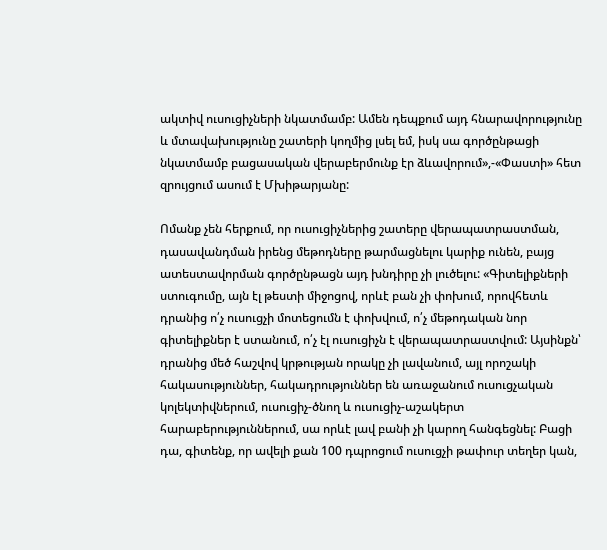ակտիվ ուսուցիչների նկատմամբ: Ամեն դեպքում այդ հնարավորությունը և մտավախությունը շատերի կողմից լսել եմ, իսկ սա գործընթացի նկատմամբ բացասական վերաբերմունք էր ձևավորում»,-«Փաստի» հետ զրույցում ասում է Մխիթարյանը:

Ոմանք չեն հերքում, որ ուսուցիչներից շատերը վերապատրաստման, դասավանդման իրենց մեթոդները թարմացնելու կարիք ունեն, բայց ատեստավորման գործընթացն այդ խնդիրը չի լուծելու: «Գիտելիքների ստուգումը, այն էլ թեստի միջոցով, որևէ բան չի փոխում, որովհետև դրանից ո՛չ ուսուցչի մոտեցումն է փոխվում, ո՛չ մեթոդական նոր գիտելիքներ է ստանում, ո՛չ էլ ուսուցիչն է վերապատրաստվում: Այսինքն՝ դրանից մեծ հաշվով կրթության որակը չի լավանում, այլ որոշակի հակասություններ, հակադրություններ են առաջանում ուսուցչական կոլեկտիվներում, ուսուցիչ-ծնող և ուսուցիչ-աշակերտ հարաբերություններում, սա որևէ լավ բանի չի կարող հանգեցնել: Բացի դա, գիտենք, որ ավելի քան 100 դպրոցում ուսուցչի թափուր տեղեր կան,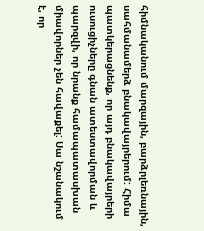հիմնականում մարզային, բարձրլեռնային, սահմանամերձ բնակավայրերում: Հիմա պատկերացնենք, որ այդ բնակավայրերի ուսուցիչները գնան ատեստավորման և պարզվի, որ նրանք համապատասխան միավորներ չեն հավաքել: Սա նշանակում է, որ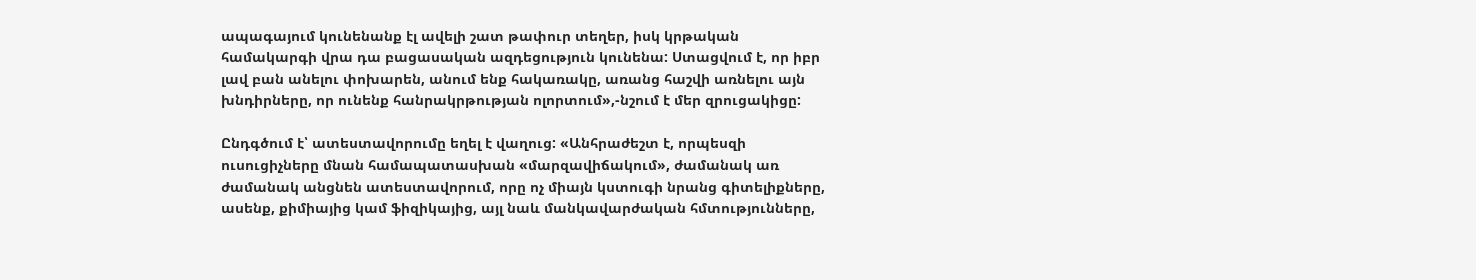ապագայում կունենանք էլ ավելի շատ թափուր տեղեր, իսկ կրթական համակարգի վրա դա բացասական ազդեցություն կունենա: Ստացվում է, որ իբր լավ բան անելու փոխարեն, անում ենք հակառակը, առանց հաշվի առնելու այն խնդիրները, որ ունենք հանրակրթության ոլորտում»,-նշում է մեր զրուցակիցը:

Ընդգծում է՝ ատեստավորումը եղել է վաղուց: «Անհրաժեշտ է, որպեսզի ուսուցիչները մնան համապատասխան «մարզավիճակում», ժամանակ առ ժամանակ անցնեն ատեստավորում, որը ոչ միայն կստուգի նրանց գիտելիքները, ասենք, քիմիայից կամ ֆիզիկայից, այլ նաև մանկավարժական հմտությունները,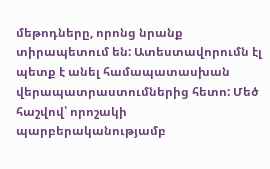մեթոդները, որոնց նրանք տիրապետում են: Ատեստավորումն էլ պետք է անել համապատասխան վերապատրաստումներից հետո: Մեծ հաշվով՝ որոշակի պարբերականությամբ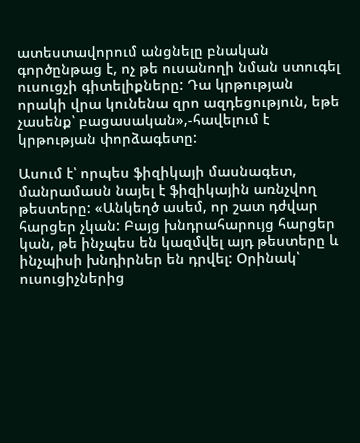ատեստավորում անցնելը բնական գործընթաց է, ոչ թե ուսանողի նման ստուգել ուսուցչի գիտելիքները: Դա կրթության որակի վրա կունենա զրո ազդեցություն, եթե չասենք՝ բացասական»,-հավելում է կրթության փորձագետը:

Ասում է՝ որպես ֆիզիկայի մասնագետ, մանրամասն նայել է ֆիզիկային առնչվող թեստերը: «Անկեղծ ասեմ, որ շատ դժվար հարցեր չկան: Բայց խնդրահարույց հարցեր կան, թե ինչպես են կազմվել այդ թեստերը և ինչպիսի խնդիրներ են դրվել: Օրինակ՝ ուսուցիչներից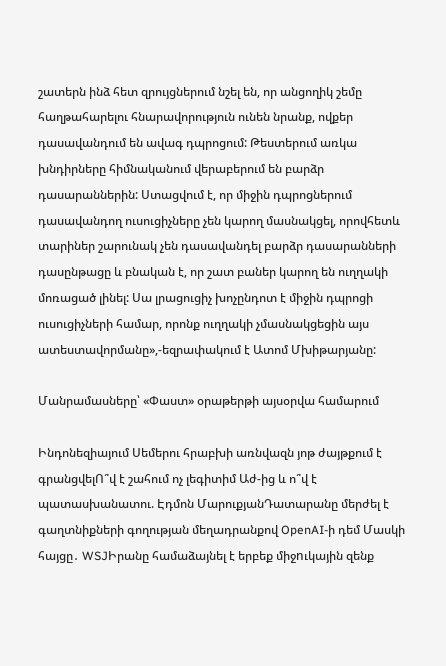շատերն ինձ հետ զրույցներում նշել են, որ անցողիկ շեմը հաղթահարելու հնարավորություն ունեն նրանք, ովքեր դասավանդում են ավագ դպրոցում: Թեստերում առկա խնդիրները հիմնականում վերաբերում են բարձր դասարաններին: Ստացվում է, որ միջին դպրոցներում դասավանդող ուսուցիչները չեն կարող մասնակցել, որովհետև տարիներ շարունակ չեն դասավանդել բարձր դասարանների դասընթացը և բնական է, որ շատ բաներ կարող են ուղղակի մոռացած լինել: Սա լրացուցիչ խոչընդոտ է միջին դպրոցի ուսուցիչների համար, որոնք ուղղակի չմասնակցեցին այս ատեստավորմանը»,-եզրափակում է Ատոմ Մխիթարյանը:

Մանրամասները՝ «Փաստ» օրաթերթի այսօրվա համարում

Ինդոնեզիայում Սեմերու հրաբխի առնվազն յոթ ժայթքում է գրանցվելՈ՞վ է շահում ոչ լեգիտիմ Աժ-ից և ո՞վ է պատասխանատու. Էդմոն ՄարուքյանԴատարանը մերժել է գաղտնիքների գողության մեղադրանքով OpenAI-ի դեմ Մասկի հայցը․ WSJԻրանը համաձայնել է երբեք միջnւկային զենք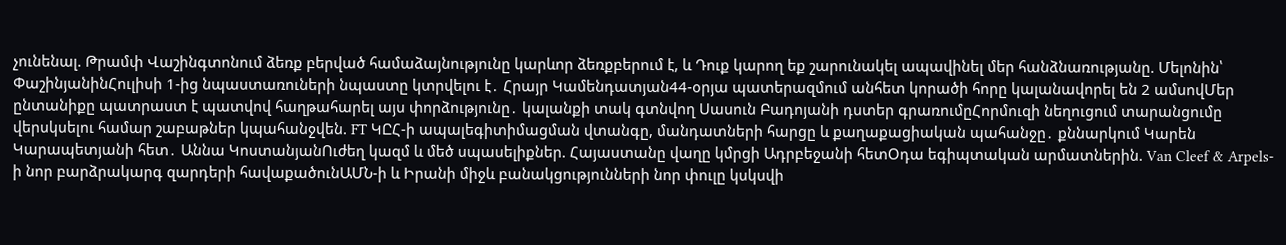չունենալ. Թրամփ Վաշինգտոնում ձեռք բերված համաձայնությունը կարևոր ձեռքբերում է, և Դուք կարող եք շարունակել ապավինել մեր հանձնառությանը. Մելոնին՝ ՓաշինյանինՀուլիսի 1-ից նպաստառուների նպաստը կտրվելու է․ Հրայր Կամենդատյան44-օրյա պատերազմում անհետ կորածի հորը կալանավորել են 2 ամսովՄեր ընտանիքը պատրաստ է պատվով հաղթահարել այս փորձությունը․ կալանքի տակ գտնվող Սասուն Բադոյանի դստեր գրառումըՀորմուզի նեղուցում տարանցումը վերսկսելու համար շաբաթներ կպահանջվեն. FT ԿԸՀ-ի ապալեգիտիմացման վտանգը, մանդատների հարցը և քաղաքացիական պահանջը․ քննարկում Կարեն Կարապետյանի հետ․ Աննա ԿոստանյանՈւժեղ կազմ և մեծ սպասելիքներ. Հայաստանը վաղը կմրցի Ադրբեջանի հետՕդա եգիպտական արմատներին. Van Cleef & Arpels-ի նոր բարձրակարգ զարդերի հավաքածունԱՄՆ-ի և Իրանի միջև բանակցությունների նոր փուլը կսկսվի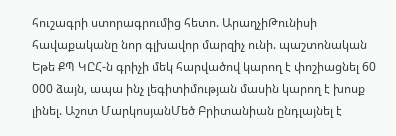հուշագրի ստորագրումից հետո. ԱրաղչիԹունիսի հավաքականը նոր գլխավոր մարզիչ ունի. պաշտոնական Եթե ՔՊ ԿԸՀ-ն գրիչի մեկ հարվածով կարող է փոշիացնել 60 000 ձայն, ապա ինչ լեգիտիմության մասին կարող է խոսք լինել. Աշոտ ՄարկոսյանՄեծ Բրիտանիան ընդլայնել է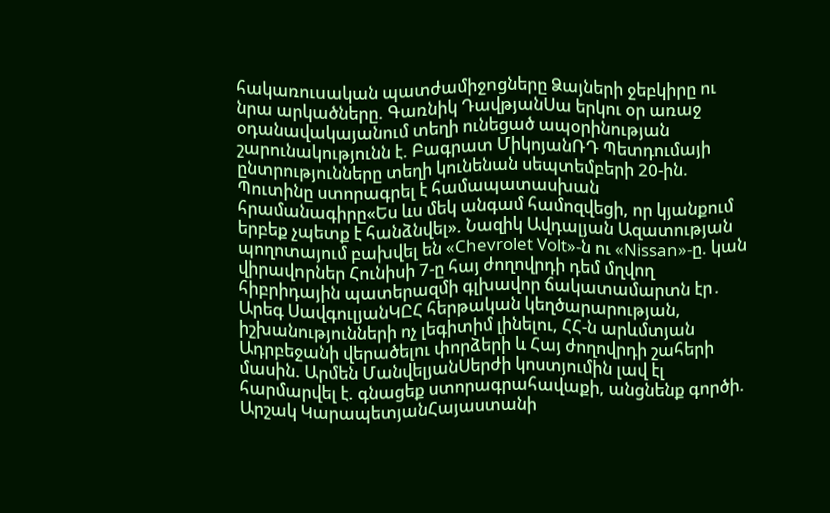հակառուuական պատժամիջnցները Ձայների ջեբկիրը ու նրա արկածները. Գառնիկ ԴավթյանՍա երկու օր առաջ օդանավակայանում տեղի ունեցած ապօրինության շարունակությունն է. Բագրատ ՄիկոյանՌԴ Պետդումայի ընտրությունները տեղի կունենան սեպտեմբերի 20-ին. Պուտինը ստորագրել է համապատասխան հրամանագիրը«Ես ևս մեկ անգամ համոզվեցի, որ կյանքում երբեք չպետք է հանձնվել». Նազիկ Ավդալյան Ազատության պողոտայում բախվել են «Chevrolet Volt»-ն ու «Nissan»-ը. կան վիրավnրներ Հունիսի 7-ը հայ ժողովրդի դեմ մղվող հիբրիդային պատերազմի գլխավոր ճակատամարտն էր․ Արեգ ՍավգուլյանԿԸՀ հերթական կեղծարարության, իշխանությունների ոչ լեգիտիմ լինելու, ՀՀ-ն արևմտյան Ադրբեջանի վերածելու փորձերի և Հայ ժողովրդի շահերի մասին. Արմեն ՄանվելյանՍերժի կոստյումին լավ էլ հարմարվել է. գնացեք ստորագրահավաքի, անցնենք գործի. Արշակ ԿարապետյանՀայաստանի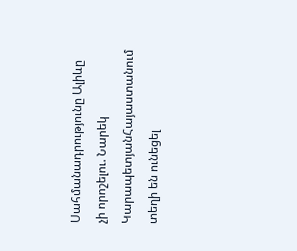Սահմանադրությունը Ալիևը չի որոշելու. Նարեկ ԿարապետյանՀայաստանում տեղի են ունեցել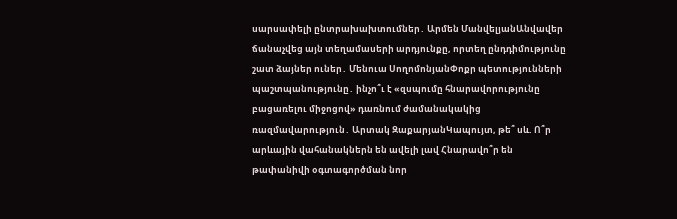սարսափելի ընտրախախտումներ․ Արմեն ՄանվելյանԱնվավեր ճանաչվեց այն տեղամասերի արդյունքը, որտեղ ընդդիմությունը շատ ձայներ ուներ․ Մենուա ՍողոմոնյանՓոքր պետությունների պաշտպանությունը․ ինչո՞ւ է «զսպումը հնարավորությունը բացառելու միջոցով» դառնում ժամանակակից ռազմավարություն․ Արտակ ԶաքարյանԿապույտ, թե՞ սև. Ո՞ր արևային վահանակներն են ավելի լավ Հնարավո՞ր են թափանիվի օգտագործման նոր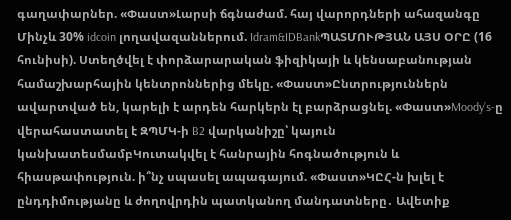գաղափարներ. «Փաստ»Լարսի ճգնաժամ. հայ վարորդների ահազանգը Մինչև 30% idcoin լողավազաններում. Idram&IDBankՊԱՏՄՈՒԹՅԱՆ ԱՅՍ ՕՐԸ (16 հունիսի). Ստեղծվել է փորձարարական ֆիզիկայի և կենսաբանության համաշխարհային կենտրոններից մեկը. «Փաստ»Ընտրություններն ավարտված են, կարելի է արդեն հարկերն էլ բարձրացնել. «Փաստ»Moody’s-ը վերահաստատել է ԶՊՄԿ-ի B2 վարկանիշը՝ կայուն կանխատեսմամբԿուտակվել է հանրային հոգնածություն և հիասթափություն. ի՞նչ սպասել ապագայում. «Փաստ»ԿԸՀ-ն խլել է ընդդիմությանը և ժողովրդին պատկանող մանդատները․ Ավետիք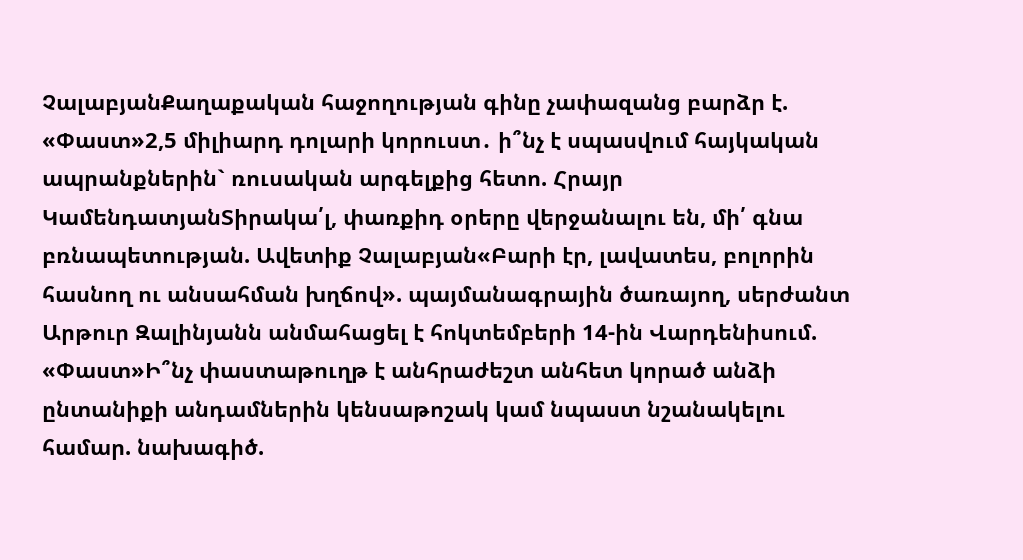ՉալաբյանՔաղաքական հաջողության գինը չափազանց բարձր է. «Փաստ»2,5 միլիարդ դոլարի կորուստ․ ի՞նչ է սպասվում հայկական ապրանքներին` ռուսական արգելքից հետո. Հրայր ԿամենդատյանՏիրակա՛լ, փառքիդ օրերը վերջանալու են, մի՛ գնա բռնապետության. Ավետիք Չալաբյան«Բարի էր, լավատես, բոլորին հասնող ու անսահման խղճով». պայմանագրային ծառայող, սերժանտ Արթուր Զալինյանն անմահացել է հոկտեմբերի 14-ին Վարդենիսում. «Փաստ»Ի՞նչ փաստաթուղթ է անհրաժեշտ անհետ կորած անձի ընտանիքի անդամներին կենսաթոշակ կամ նպաստ նշանակելու համար. նախագիծ.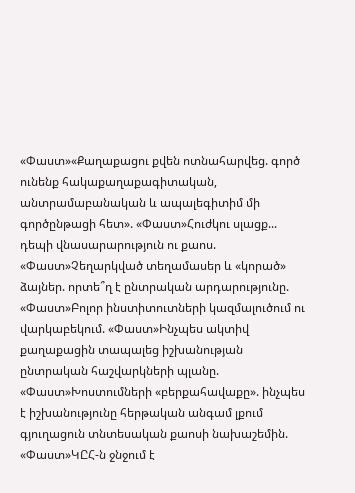«Փաստ»«Քաղաքացու քվեն ոտնահարվեց. գործ ունենք հակաքաղաքագիտական, անտրամաբանական և ապալեգիտիմ մի գործընթացի հետ». «Փաստ»Հուժկու սլացք... դեպի վնասարարություն ու քաոս. «Փաստ»Չեղարկված տեղամասեր և «կորած» ձայներ. որտե՞ղ է ընտրական արդարությունը. «Փաստ»Բոլոր ինստիտուտների կազմալուծում ու վարկաբեկում. «Փաստ»Ինչպես ակտիվ քաղաքացին տապալեց իշխանության ընտրական հաշվարկների պլանը. «Փաստ»Խոստումների «բերքահավաքը». ինչպես է իշխանությունը հերթական անգամ լքում գյուղացուն տնտեսական քաոսի նախաշեմին. «Փաստ»ԿԸՀ-ն ջնջում է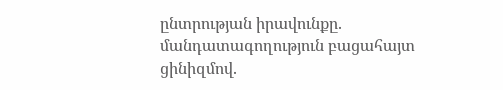ընտրության իրավունքը. մանդատագողություն բացահայտ ցինիզմով.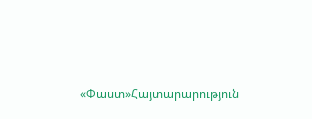«Փաստ»Հայտարարություն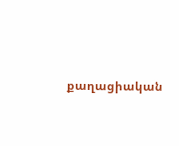քաղացիական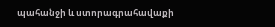պահանջի և ստորագրահավաքի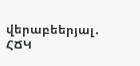վերաբեերյալ․ ՀՃԿ